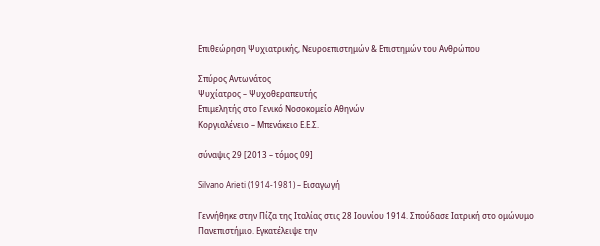Επιθεώρηση Ψυχιατρικής, Νευροεπιστημών & Επιστημών του Ανθρώπου

Σπύρος Αντωνάτος
Ψυχίατρος – Ψυχοθεραπευτής
Επιμελητής στο Γενικό Νοσοκομείο Αθηνών
Κοργιαλένειο – Μπενάκειο Ε.Ε.Σ.

σύναψις 29 [2013 – τόμος 09]

Silvano Arieti (1914-1981) – Εισαγωγή

Γεννήθηκε στην Πίζα της Ιταλίας στις 28 Ιουνίου 1914. Σπούδασε Ιατρική στο ομώνυμο Πανεπιστήμιο. Εγκατέλειψε την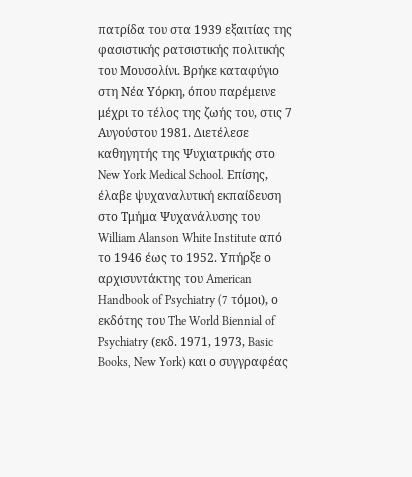πατρίδα του στα 1939 εξαιτίας της φασιστικής ρατσιστικής πολιτικής του Μουσολίνι. Βρήκε καταφύγιο στη Νέα Υόρκη, όπου παρέμεινε μέχρι το τέλος της ζωής του, στις 7 Αυγούστου 1981. Διετέλεσε καθηγητής της Ψυχιατρικής στο New York Medical School. Επίσης, έλαβε ψυχαναλυτική εκπαίδευση στο Τμήμα Ψυχανάλυσης του William Alanson White Institute από το 1946 έως το 1952. Υπήρξε ο αρχισυντάκτης του American Handbook of Psychiatry (7 τόμοι), ο εκδότης του The World Biennial of Psychiatry (εκδ. 1971, 1973, Basic Books, New York) και ο συγγραφέας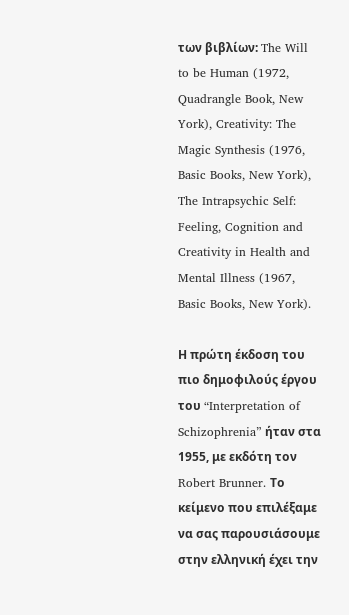των βιβλίων: The Will to be Human (1972, Quadrangle Book, New York), Creativity: The Magic Synthesis (1976, Basic Books, New York), The Intrapsychic Self: Feeling, Cognition and Creativity in Health and Mental Illness (1967, Basic Books, New York).

Η πρώτη έκδοση του πιο δημοφιλούς έργου του “Interpretation of Schizophrenia” ήταν στα 1955, με εκδότη τον Robert Brunner. Το κείμενο που επιλέξαμε να σας παρουσιάσουμε στην ελληνική έχει την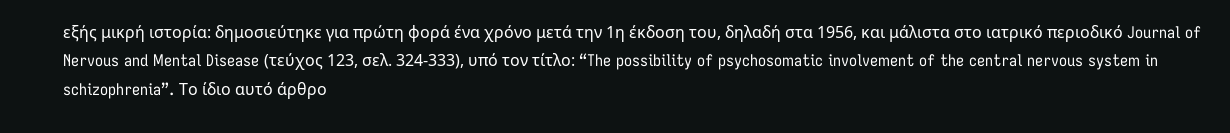εξής μικρή ιστορία: δημοσιεύτηκε για πρώτη φορά ένα χρόνο μετά την 1η έκδοση του, δηλαδή στα 1956, και μάλιστα στο ιατρικό περιοδικό Journal of Nervous and Mental Disease (τεύχος 123, σελ. 324-333), υπό τον τίτλο: “The possibility of psychosomatic involvement of the central nervous system in schizophrenia”. Το ίδιο αυτό άρθρο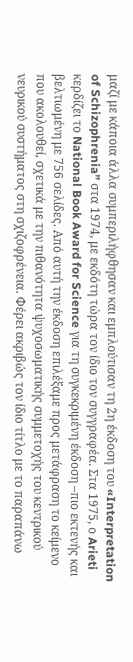μαζί με κάποια άλλα συμπεριλήφθησαν και εμπλούτισαν τη 2η έκδοση του «Interpretation of Schizophrenia” στα 1974, με εκδότη τώρα τον ίδιο τον συγγραφέα. Στα 1975, ο Arieti κερδίζει το National Book Award for Science για τη συγκεκριμένη έκδοση –πιο εκτενής και βελτιωμένη με 756 σελίδες. Από αυτή την έκδοση επιλέξαμε προς μετάφραση το κείμενο που ακολουθεί, σχετικά με την πιθανότητα ψυχοσωματικής συμμετοχής του κεντρικού νευρικού συστήματος στη σχιζοφρένεια. Φέρει ακριβώς τον ίδιο τίτλο με το παραπάνω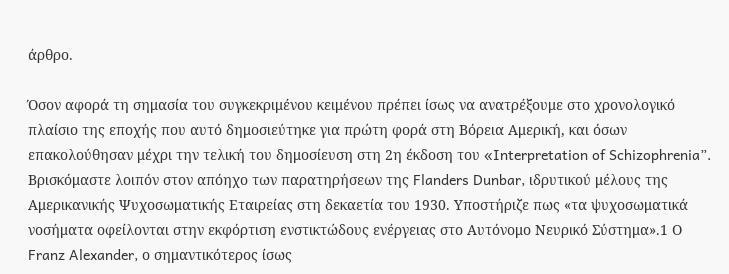άρθρο.

Όσον αφορά τη σημασία του συγκεκριμένου κειμένου πρέπει ίσως να ανατρέξουμε στο χρονολογικό πλαίσιο της εποχής που αυτό δημοσιεύτηκε για πρώτη φορά στη Βόρεια Αμερική, και όσων επακολούθησαν μέχρι την τελική του δημοσίευση στη 2η έκδοση του «Interpretation of Schizophrenia”. Βρισκόμαστε λοιπόν στον απόηχο των παρατηρήσεων της Flanders Dunbar, ιδρυτικού μέλους της Αμερικανικής Ψυχοσωματικής Εταιρείας στη δεκαετία του 1930. Υποστήριζε πως «τα ψυχοσωματικά νοσήματα οφείλονται στην εκφόρτιση ενστικτώδους ενέργειας στο Αυτόνομο Νευρικό Σύστημα».1 Ο Franz Alexander, ο σημαντικότερος ίσως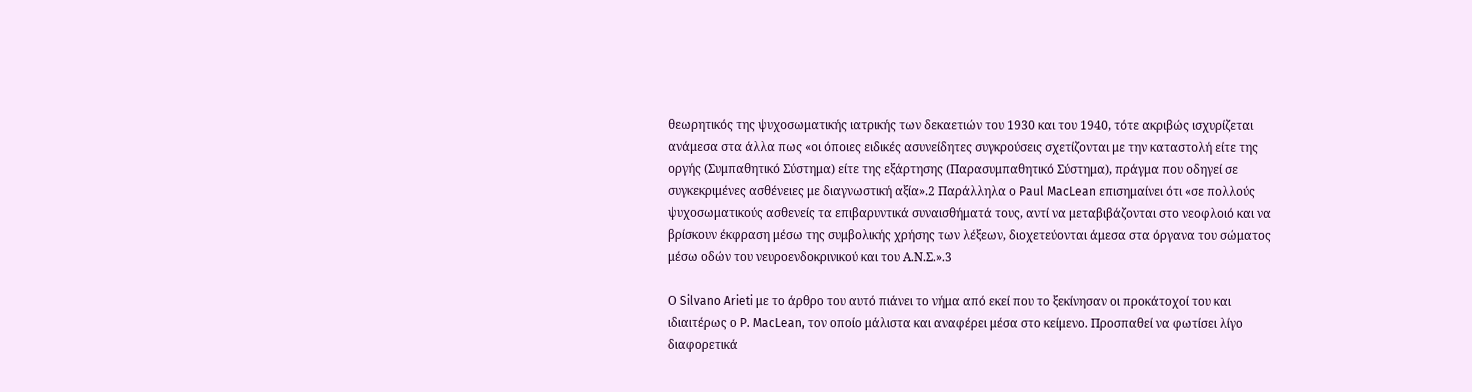θεωρητικός της ψυχοσωματικής ιατρικής των δεκαετιών του 1930 και του 1940, τότε ακριβώς ισχυρίζεται ανάμεσα στα άλλα πως «οι όποιες ειδικές ασυνείδητες συγκρούσεις σχετίζονται με την καταστολή είτε της οργής (Συμπαθητικό Σύστημα) είτε της εξάρτησης (Παρασυμπαθητικό Σύστημα), πράγμα που οδηγεί σε συγκεκριμένες ασθένειες με διαγνωστική αξία».2 Παράλληλα ο Paul MacLean επισημαίνει ότι «σε πολλούς ψυχοσωματικούς ασθενείς τα επιβαρυντικά συναισθήματά τους, αντί να μεταβιβάζονται στο νεοφλοιό και να βρίσκουν έκφραση μέσω της συμβολικής χρήσης των λέξεων, διοχετεύονται άμεσα στα όργανα του σώματος μέσω οδών του νευροενδοκρινικού και του Α.Ν.Σ.».3

Ο Silvano Arieti με το άρθρο του αυτό πιάνει το νήμα από εκεί που το ξεκίνησαν οι προκάτοχοί του και ιδιαιτέρως ο P. MacLean, τον οποίο μάλιστα και αναφέρει μέσα στο κείμενο. Προσπαθεί να φωτίσει λίγο διαφορετικά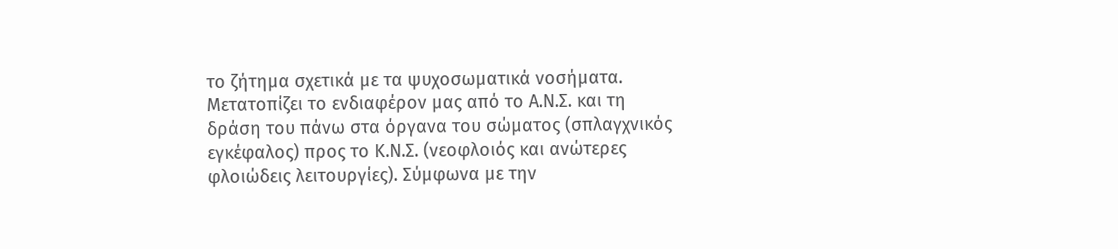το ζήτημα σχετικά με τα ψυχοσωματικά νοσήματα. Μετατοπίζει το ενδιαφέρον μας από το Α.Ν.Σ. και τη δράση του πάνω στα όργανα του σώματος (σπλαγχνικός εγκέφαλος) προς το Κ.Ν.Σ. (νεοφλοιός και ανώτερες φλοιώδεις λειτουργίες). Σύμφωνα με την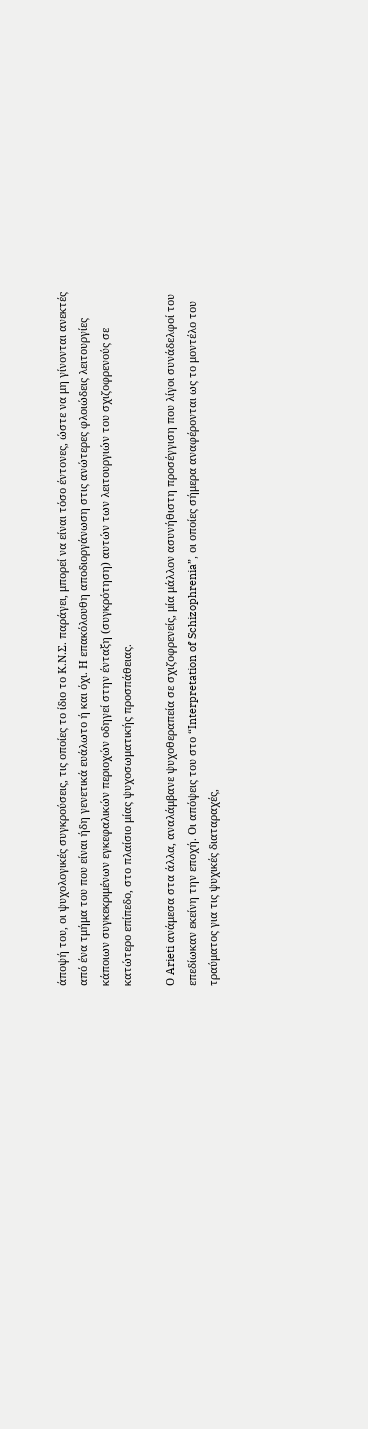άποψή του, οι ψυχολογικές συγκρούσεις, τις οποίες το ίδιο το Κ.Ν.Σ. παράγει, μπορεί να είναι τόσο έντονες, ώστε να μη γίνονται ανεκτές από ένα τμήμα του που είναι ήδη γενετικά ευάλωτο ή και όχι. Η επακόλουθη αποδιοργάνωση στις ανώτερες φλοιώδεις λειτουργίες κάποιων συγκεκριμένων εγκεφαλικών περιοχών οδηγεί στην ένταξη (συγκρότηση) αυτών των λειτουργιών του σχιζοφρενούς σε κατώτερο επίπεδο, στο πλαίσιο μίας ψυχοσωματικής προσπάθειας.

Ο Arieti ανάμεσα στα άλλα, αναλάμβανε ψυχοθεραπεία σε σχιζοφρενείς, μία μάλλον ασυνήθιστη προσέγγιση που λίγοι συνάδελφοί του επεδίωκαν εκείνη την εποχή. Οι απόψεις του στο “Interpretation of Schizophrenia”, οι οποίες σήμερα αναφέρονται ως το μοντέλο του τραύματος για τις ψυχικές διαταραχές,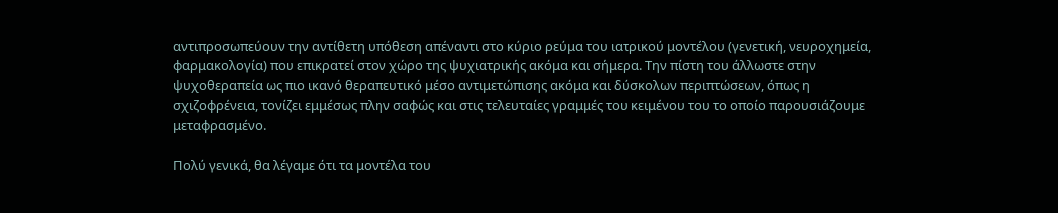αντιπροσωπεύουν την αντίθετη υπόθεση απέναντι στο κύριο ρεύμα του ιατρικού μοντέλου (γενετική, νευροχημεία, φαρμακολογία) που επικρατεί στον χώρο της ψυχιατρικής ακόμα και σήμερα. Την πίστη του άλλωστε στην ψυχοθεραπεία ως πιο ικανό θεραπευτικό μέσο αντιμετώπισης ακόμα και δύσκολων περιπτώσεων, όπως η σχιζοφρένεια, τονίζει εμμέσως πλην σαφώς και στις τελευταίες γραμμές του κειμένου του το οποίο παρουσιάζουμε μεταφρασμένο.

Πολύ γενικά, θα λέγαμε ότι τα μοντέλα του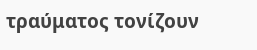τραύματος τονίζουν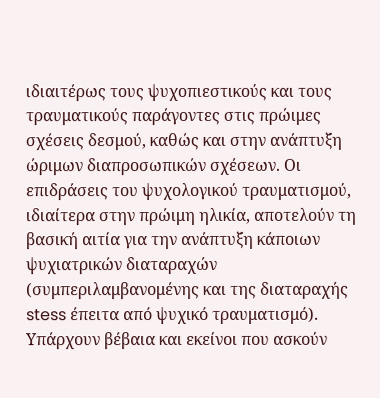ιδιαιτέρως τους ψυχοπιεστικούς και τους τραυματικούς παράγοντες στις πρώιμες σχέσεις δεσμού, καθώς και στην ανάπτυξη ώριμων διαπροσωπικών σχέσεων. Οι επιδράσεις του ψυχολογικού τραυματισμού, ιδιαίτερα στην πρώιμη ηλικία, αποτελούν τη βασική αιτία για την ανάπτυξη κάποιων ψυχιατρικών διαταραχών (συμπεριλαμβανομένης και της διαταραχής stess έπειτα από ψυχικό τραυματισμό). Υπάρχουν βέβαια και εκείνοι που ασκούν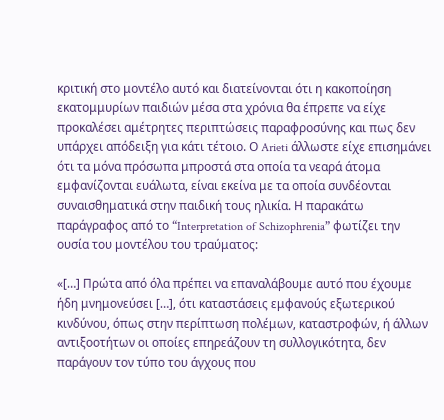κριτική στο μοντέλο αυτό και διατείνονται ότι η κακοποίηση εκατομμυρίων παιδιών μέσα στα χρόνια θα έπρεπε να είχε προκαλέσει αμέτρητες περιπτώσεις παραφροσύνης και πως δεν υπάρχει απόδειξη για κάτι τέτοιο. Ο Arieti άλλωστε είχε επισημάνει ότι τα μόνα πρόσωπα μπροστά στα οποία τα νεαρά άτομα εμφανίζονται ευάλωτα, είναι εκείνα με τα οποία συνδέονται συναισθηματικά στην παιδική τους ηλικία. Η παρακάτω παράγραφος από το “Interpretation of Schizophrenia” φωτίζει την ουσία του μοντέλου του τραύματος:

«[…] Πρώτα από όλα πρέπει να επαναλάβουμε αυτό που έχουμε ήδη μνημονεύσει […], ότι καταστάσεις εμφανούς εξωτερικού κινδύνου, όπως στην περίπτωση πολέμων, καταστροφών, ή άλλων αντιξοοτήτων οι οποίες επηρεάζουν τη συλλογικότητα, δεν παράγουν τον τύπο του άγχους που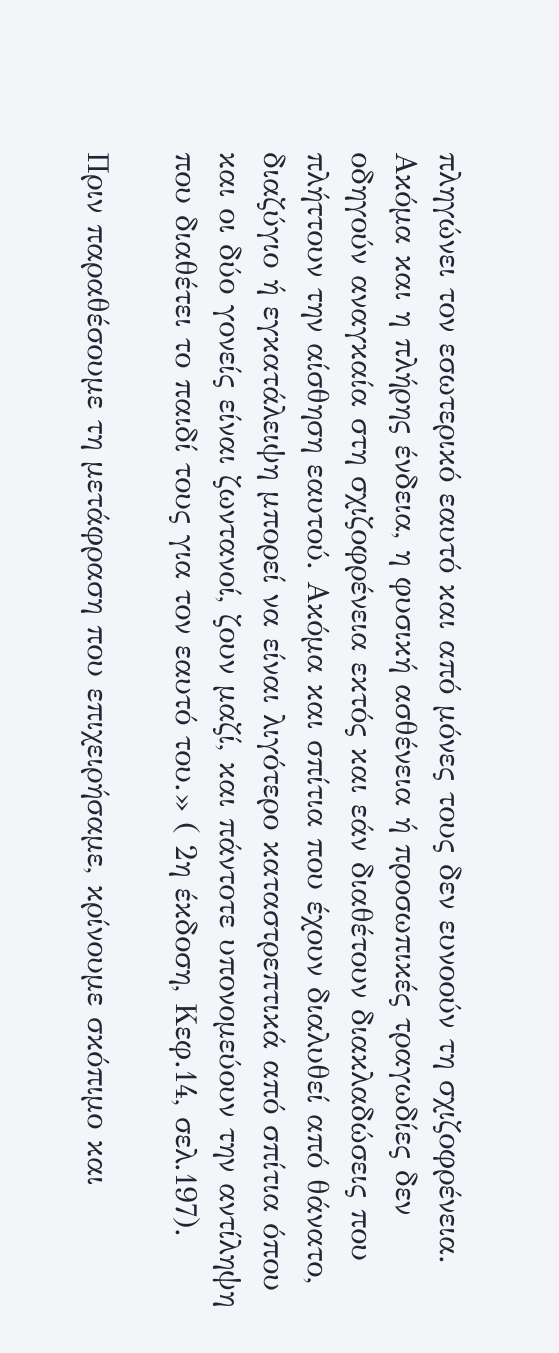πληγώνει τον εσωτερικό εαυτό και από μόνες τους δεν ευνοούν τη σχιζοφρένεια. Ακόμα και η πλήρης ένδεια, η φυσική ασθένεια ή προσωπικές τραγωδίες δεν οδηγούν αναγκαία στη σχιζοφρένεια εκτός και εάν διαθέτουν διακλαδώσεις που πλήττουν την αίσθηση εαυτού. Ακόμα και σπίτια που έχουν διαλυθεί από θάνατο, διαζύγιο ή εγκατάλειψη μπορεί να είναι λιγότερο καταστρεπτικά από σπίτια όπου και οι δύο γονείς είναι ζωντανοί, ζουν μαζί, και πάντοτε υπονομεύουν την αντίληψη που διαθέτει το παιδί τους για τον εαυτό του.» ( 2η έκδοση, Κεφ.14, σελ.197).

Πριν παραθέσουμε τη μετάφραση που επιχειρήσαμε, κρίνουμε σκόπιμο και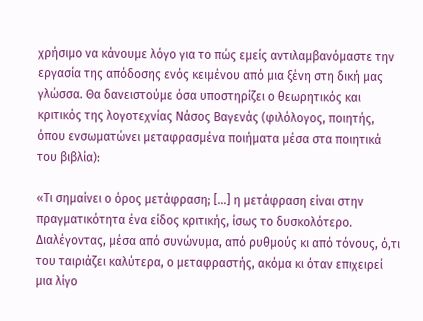χρήσιμο να κάνουμε λόγο για το πώς εμείς αντιλαμβανόμαστε την εργασία της απόδοσης ενός κειμένου από μια ξένη στη δική μας γλώσσα. Θα δανειστούμε όσα υποστηρίζει ο θεωρητικός και κριτικός της λογοτεχνίας Νάσος Βαγενάς (φιλόλογος, ποιητής, όπου ενσωματώνει μεταφρασμένα ποιήματα μέσα στα ποιητικά του βιβλία):

«Τι σημαίνει ο όρος μετάφραση; […] η μετάφραση είναι στην πραγματικότητα ένα είδος κριτικής, ίσως το δυσκολότερο. Διαλέγοντας, μέσα από συνώνυμα, από ρυθμούς κι από τόνους, ό,τι του ταιριάζει καλύτερα, ο μεταφραστής, ακόμα κι όταν επιχειρεί μια λίγο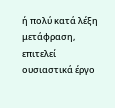ή πολύ κατά λέξη μετάφραση, επιτελεί ουσιαστικά έργο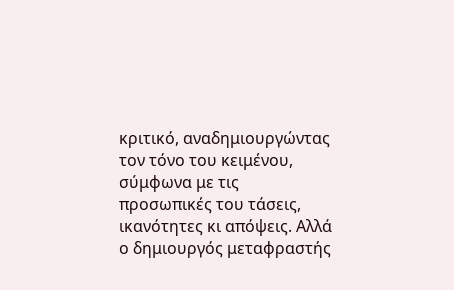κριτικό, αναδημιουργώντας τον τόνο του κειμένου, σύμφωνα με τις προσωπικές του τάσεις, ικανότητες κι απόψεις. Αλλά ο δημιουργός μεταφραστής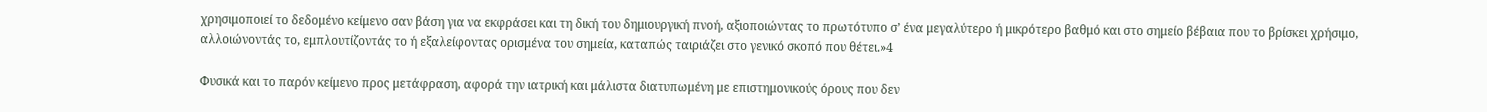χρησιμοποιεί το δεδομένο κείμενο σαν βάση για να εκφράσει και τη δική του δημιουργική πνοή, αξιοποιώντας το πρωτότυπο σ’ ένα μεγαλύτερο ή μικρότερο βαθμό και στο σημείο βέβαια που το βρίσκει χρήσιμο, αλλοιώνοντάς το, εμπλουτίζοντάς το ή εξαλείφοντας ορισμένα του σημεία, καταπώς ταιριάζει στο γενικό σκοπό που θέτει.»4

Φυσικά και το παρόν κείμενο προς μετάφραση, αφορά την ιατρική και μάλιστα διατυπωμένη με επιστημονικούς όρους που δεν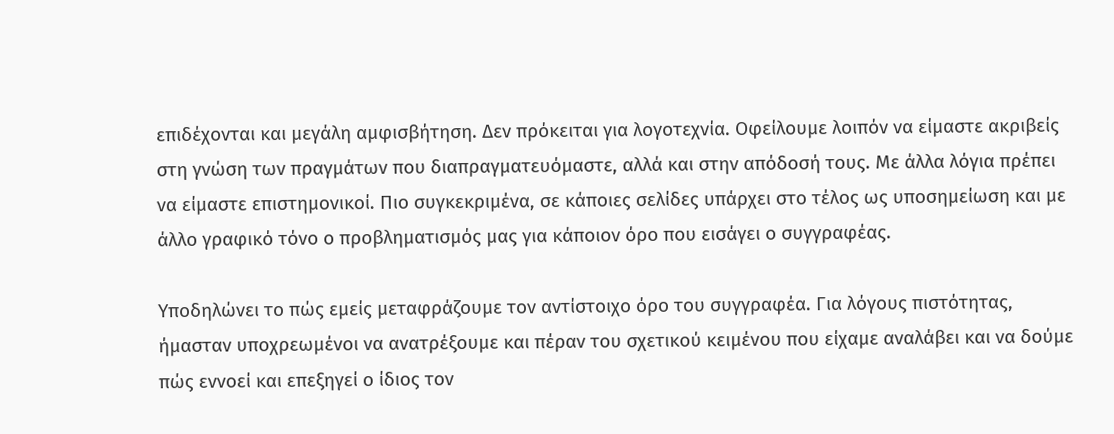επιδέχονται και μεγάλη αμφισβήτηση. Δεν πρόκειται για λογοτεχνία. Οφείλουμε λοιπόν να είμαστε ακριβείς στη γνώση των πραγμάτων που διαπραγματευόμαστε, αλλά και στην απόδοσή τους. Με άλλα λόγια πρέπει να είμαστε επιστημονικοί. Πιο συγκεκριμένα, σε κάποιες σελίδες υπάρχει στο τέλος ως υποσημείωση και με άλλο γραφικό τόνο ο προβληματισμός μας για κάποιον όρο που εισάγει ο συγγραφέας.

Υποδηλώνει το πώς εμείς μεταφράζουμε τον αντίστοιχο όρο του συγγραφέα. Για λόγους πιστότητας, ήμασταν υποχρεωμένοι να ανατρέξουμε και πέραν του σχετικού κειμένου που είχαμε αναλάβει και να δούμε πώς εννοεί και επεξηγεί ο ίδιος τον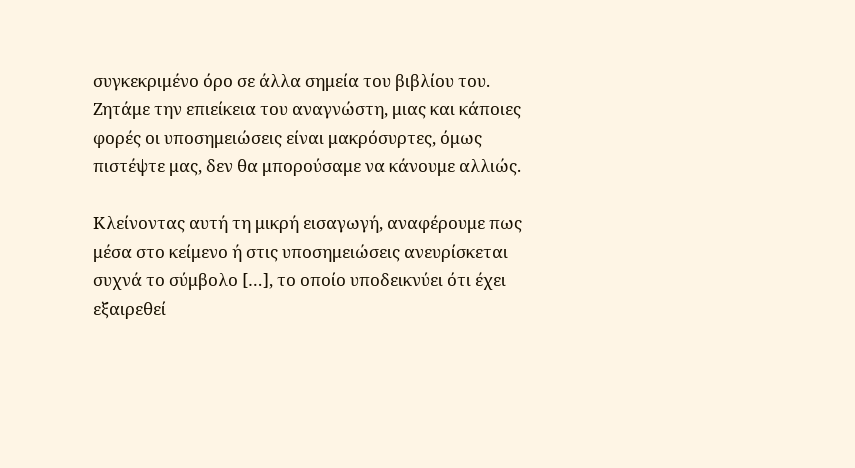συγκεκριμένο όρο σε άλλα σημεία του βιβλίου του. Ζητάμε την επιείκεια του αναγνώστη, μιας και κάποιες φορές οι υποσημειώσεις είναι μακρόσυρτες, όμως πιστέψτε μας, δεν θα μπορούσαμε να κάνουμε αλλιώς.

Κλείνοντας αυτή τη μικρή εισαγωγή, αναφέρουμε πως μέσα στο κείμενο ή στις υποσημειώσεις ανευρίσκεται συχνά το σύμβολο […], το οποίο υποδεικνύει ότι έχει εξαιρεθεί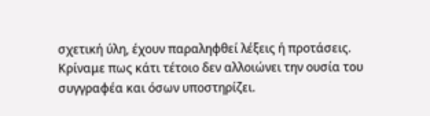σχετική ύλη, έχουν παραληφθεί λέξεις ή προτάσεις. Κρίναμε πως κάτι τέτοιο δεν αλλοιώνει την ουσία του συγγραφέα και όσων υποστηρίζει.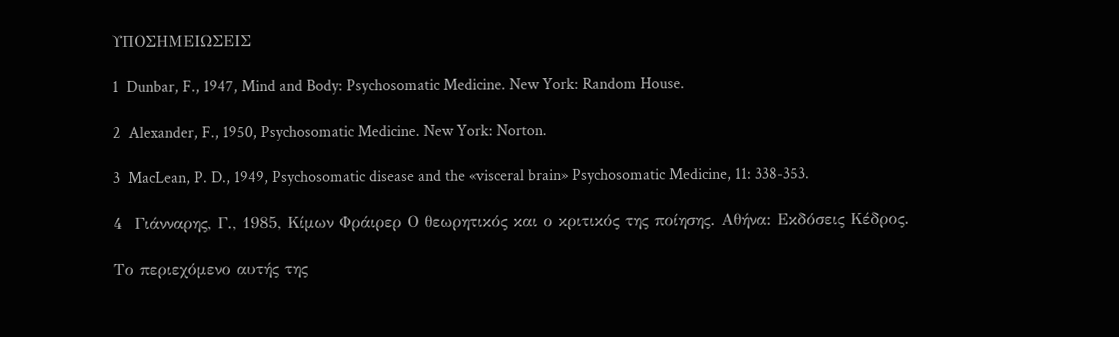ΥΠΟΣΗΜΕΙΩΣΕΙΣ

1  Dunbar, F., 1947, Mind and Body: Psychosomatic Medicine. New York: Random House.

2  Alexander, F., 1950, Psychosomatic Medicine. New York: Norton.

3  MacLean, P. D., 1949, Psychosomatic disease and the «visceral brain» Psychosomatic Medicine, 11: 338-353.

4  Γιάνναρης, Γ., 1985, Κίμων Φράιρερ Ο θεωρητικός και ο κριτικός της ποίησης. Αθήνα: Εκδόσεις Κέδρος.

Το περιεχόμενο αυτής της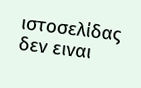ιστοσελίδας δεν ειναι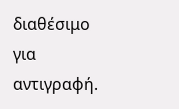διαθέσιμο για αντιγραφή.